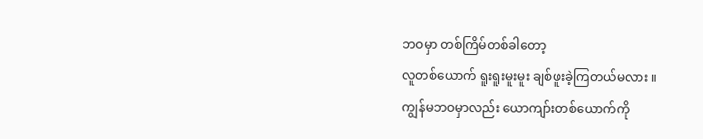ဘဝမှာ တစ်ကြိမ်တစ်ခါတော့
လူတစ်ယောက် ရူးရူးမူးမူး ချစ်ဖူးခဲ့ကြတယ်မလား ။
ကျွန်မဘဝမှာလည်း ယောကျာ်းတစ်ယောက်ကို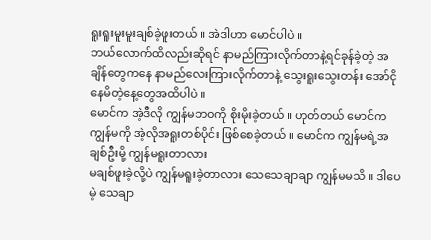ရူးရူးမူးမူးချစ်ခဲ့ဖူးတယ် ။ အဲဒါဟာ မောင်ပါပဲ ။
ဘယ်လောက်ထိလည်းဆိုရင် နာမည်ကြားလိုက်တာနဲ့ရင်ခုန်ခဲ့တဲ့ အချိန်တွေကနေ နာမည်လေးကြားလိုက်တာနဲ့ သွေးရူးသွေးတန်း အော်ငိုနေမိတဲ့နေ့တွေအထိပါပဲ ။
မောင်က အဲ့ဒီလို ကျွန်မဘဝကို စိုးမိုးခဲ့တယ် ။ ဟုတ်တယ် မောင်က ကျွန်မကို အဲ့လိုအရူးတစ်ပိုင်း ဖြစ်စေခဲ့တယ် ။ မောင်က ကျွန်မရဲ့အချစ်ဦးမို့ ကျွန်မရူးတာလား
မချစ်ဖူးခဲ့လို့ပဲ ကျွန်မရူးခဲ့တာလား သေသေချာချာ ကျွန်မမသိ ။ ဒါပေမဲ့ သေချာ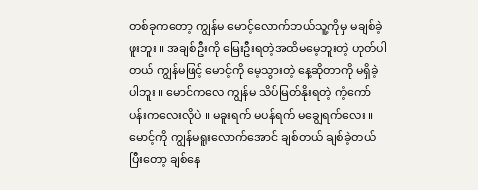တစ်ခုကတော့ ကျွန်မ မောင့်လောက်ဘယ်သူ့ကိုမှ မချစ်ခဲ့ဖူးဘူး ။ အချစ်ဦးကို မြေးဦးရတဲ့အထိမမေ့ဘူးတဲ့ ဟုတ်ပါတယ် ကျွန်မဖြင့် မောင့်ကို မေ့သွားတဲ့ နေ့ဆိုတာကို မရှိခဲ့ပါဘူး ။ မောင်ကလေ ကျွန်မ သိပ်မြတ်နိုးရတဲ့ ကံ့ကော်ပန်းကလေးလိုပဲ ။ မခူးရက် မပန်ရက် မချွေရက်လေး ။မောင့်ကို ကျွန်မရူးလောက်အောင် ချစ်တယ် ချစ်ခဲ့တယ် ပြီးတော့ ချစ်နေ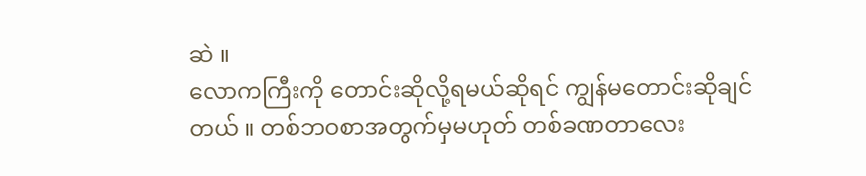ဆဲ ။
လောကကြီးကို တောင်းဆိုလို့ရမယ်ဆိုရင် ကျွန်မတောင်းဆိုချင်တယ် ။ တစ်ဘဝစာအတွက်မှမဟုတ် တစ်ခဏတာလေး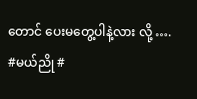တောင် ပေးမတွေ့ပါနဲ့လား လို့ ….
#မယ်ညို #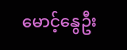မောင့်နွေဦး